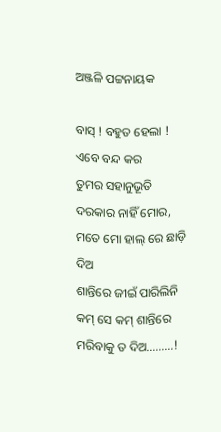ଅଞ୍ଜଳି ପଟ୍ଟନାୟକ

ବାସ୍ ! ବହୁତ ହେଲା !
ଏବେ ବନ୍ଦ କର
ତୁମର ସହାନୁଭୂତି
ଦରକାର ନାହିଁ ମୋର,
ମତେ ମୋ ହାଲ୍ ରେ ଛାଡ଼ି ଦିଅ
ଶାନ୍ତିରେ ଜୀଇଁ ପାରିଲିନି
କମ୍ ସେ କମ୍ ଶାନ୍ତିରେ
ମରିବାକୁ ତ ଦିଅ………!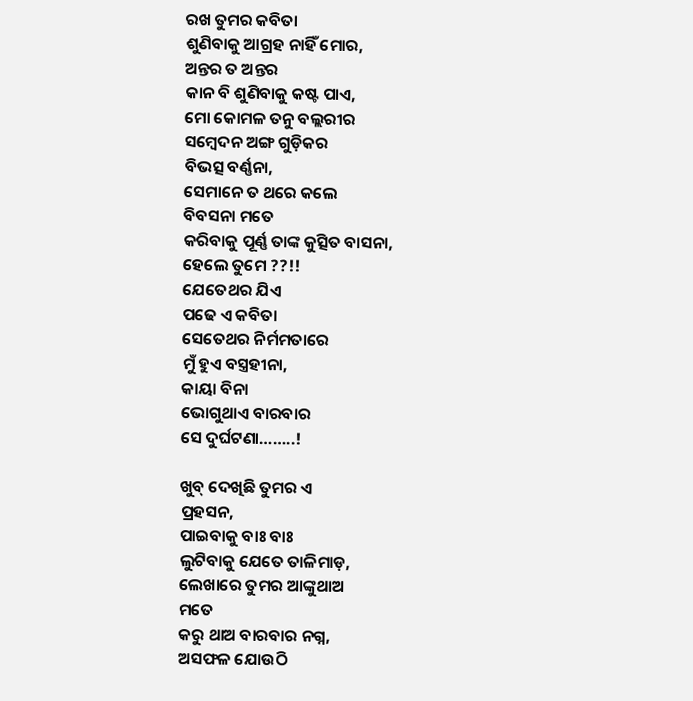ରଖ ତୁମର କବିତା
ଶୁଣିବାକୁ ଆଗ୍ରହ ନାହିଁ ମୋର,
ଅନ୍ତର ତ ଅନ୍ତର
କାନ ବି ଶୁଣିବାକୁ କଷ୍ଟ ପାଏ,
ମୋ କୋମଳ ତନୁ ବଲ୍ଲରୀର
ସମ୍ବେଦନ ଅଙ୍ଗ ଗୁଡ଼ିକର
ବିଭତ୍ସ ବର୍ଣ୍ଣନା,
ସେମାନେ ତ ଥରେ କଲେ
ବିବସନା ମତେ
କରିବାକୁ ପୂର୍ଣ୍ଣ ତାଙ୍କ କୁତ୍ସିତ ବାସନା,
ହେଲେ ତୁମେ ??!!
ଯେତେଥର ଯିଏ
ପଢେ ଏ କବିତା
ସେତେଥର ନିର୍ମମତାରେ
ମୁଁ ହୁଏ ବସ୍ତ୍ରହୀନା,
କାୟା ବିନା
ଭୋଗୁଥାଏ ବାରବାର
ସେ ଦୁର୍ଘଟଣା……..!

ଖୁବ୍ ଦେଖିଛି ତୁମର ଏ
ପ୍ରହସନ,
ପାଇବାକୁ ବାଃ ବାଃ
ଲୁଟିବାକୁ ଯେତେ ତାଳିମାଡ଼,
ଲେଖାରେ ତୁମର ଆଙ୍କୁଥାଅ
ମତେ
କରୁ ଥାଅ ବାରବାର ନଗ୍ନ,
ଅସଫଳ ଯୋଉଠି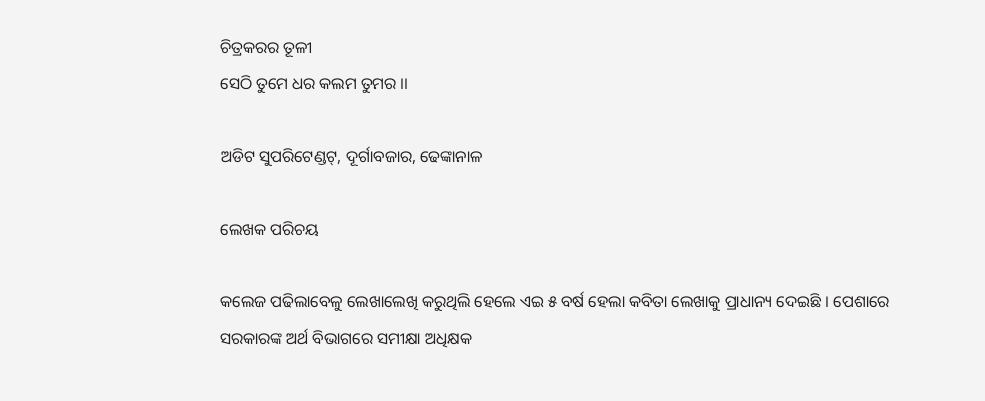ଚିତ୍ରକରର ତୂଳୀ
ସେଠି ତୁମେ ଧର କଲମ ତୁମର ।।

ଅଡିଟ ସୁପରିଟେଣ୍ଡଟ୍, ଦୂର୍ଗାବଜାର, ଢେଙ୍କାନାଳ

ଲେଖକ ପରିଚୟ

କଲେଜ ପଢିଲାବେଳୁ ଲେଖାଲେଖି କରୁଥିଲି ହେଲେ ଏଇ ୫ ବର୍ଷ ହେଲା କବିତା ଲେଖାକୁ ପ୍ରାଧାନ୍ୟ ଦେଇଛି । ପେଶାରେ ସରକାରଙ୍କ ଅର୍ଥ ବିଭାଗରେ ସମୀକ୍ଷା ଅଧିକ୍ଷକ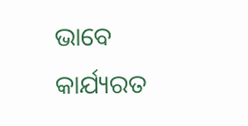ଭାବେ କାର୍ଯ୍ୟରତ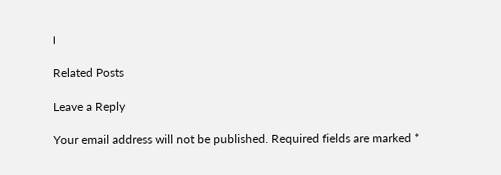।

Related Posts

Leave a Reply

Your email address will not be published. Required fields are marked *